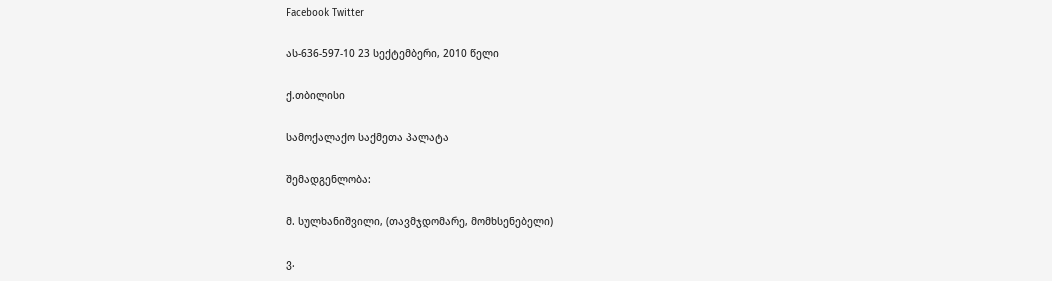Facebook Twitter

ას-636-597-10 23 სექტემბერი, 2010 წელი

ქ.თბილისი

სამოქალაქო საქმეთა პალატა

შემადგენლობა:

მ. სულხანიშვილი, (თავმჯდომარე, მომხსენებელი)

ვ.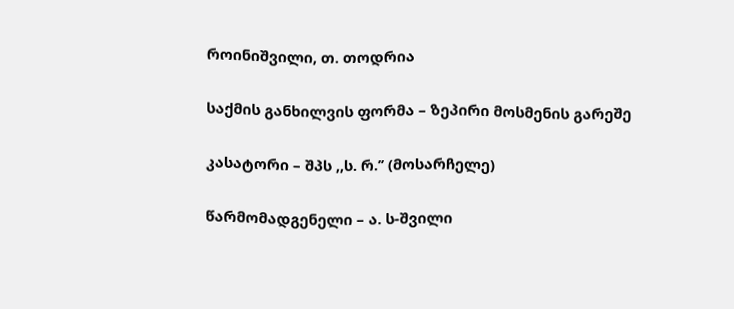როინიშვილი, თ. თოდრია

საქმის განხილვის ფორმა – ზეპირი მოსმენის გარეშე

კასატორი – შპს ,,ს. რ.’’ (მოსარჩელე)

წარმომადგენელი – ა. ს-შვილი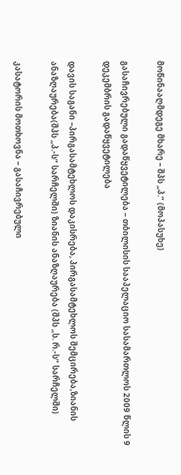მოწინააღმდეგე მხარე – შპს ,,პ.” (მოპასუხე)

გასაჩივრებული გადაწყვეტილება – თბილისის სააპელაციო სასამართლოს 2009 წლის 9 დეკემბრის გადაწყვეტილება

დავის საგანი –პირგასამტეხლოს დაკისრება, პირგასამტეხლოს შემცირება,ზიანის ანაზღაურება(შპს ,,პ.-ს” სარჩელში) ზიანის ანაზღაურება (შპს ,,ს. რ.-ს” სარჩელში)

კასატორის მოთხოვნა – გასაჩივრებული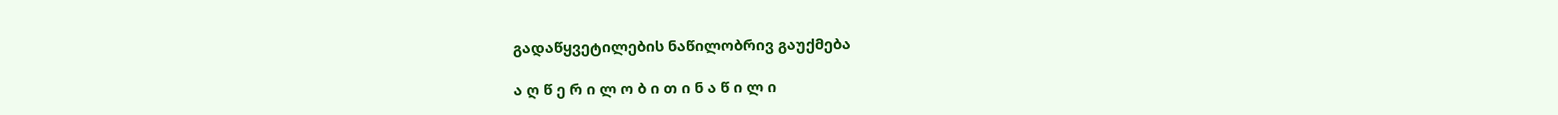გადაწყვეტილების ნაწილობრივ გაუქმება

ა ღ წ ე რ ი ლ ო ბ ი თ ი ნ ა წ ი ლ ი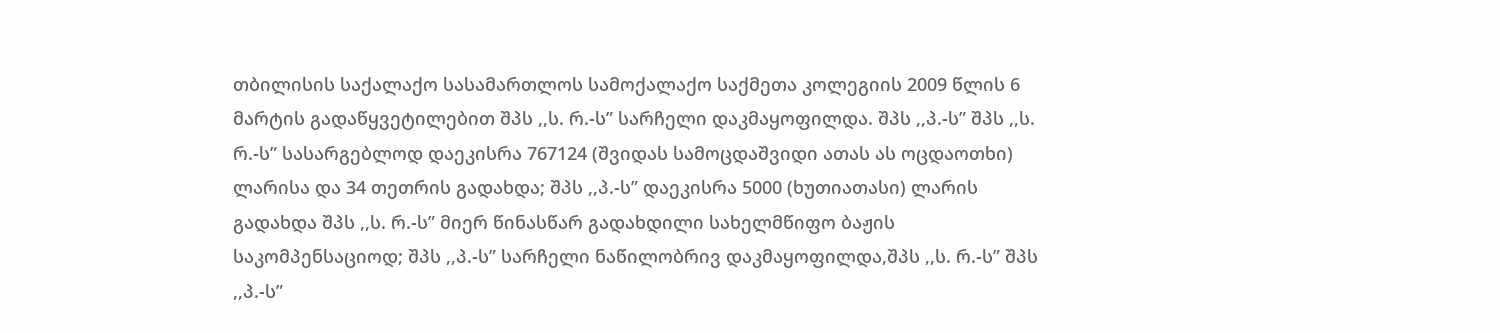თბილისის საქალაქო სასამართლოს სამოქალაქო საქმეთა კოლეგიის 2009 წლის 6 მარტის გადაწყვეტილებით შპს ,,ს. რ.-ს” სარჩელი დაკმაყოფილდა. შპს ,,პ.-ს” შპს ,,ს. რ.-ს” სასარგებლოდ დაეკისრა 767124 (შვიდას სამოცდაშვიდი ათას ას ოცდაოთხი) ლარისა და 34 თეთრის გადახდა; შპს ,,პ.-ს” დაეკისრა 5000 (ხუთიათასი) ლარის გადახდა შპს ,,ს. რ.-ს” მიერ წინასწარ გადახდილი სახელმწიფო ბაჟის საკომპენსაციოდ; შპს ,,პ.-ს” სარჩელი ნაწილობრივ დაკმაყოფილდა,შპს ,,ს. რ.-ს” შპს ,,პ.-ს”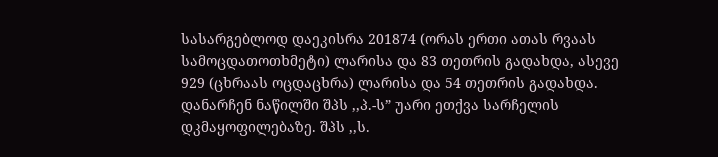სასარგებლოდ დაეკისრა 201874 (ორას ერთი ათას რვაას სამოცდათოთხმეტი) ლარისა და 83 თეთრის გადახდა, ასევე 929 (ცხრაას ოცდაცხრა) ლარისა და 54 თეთრის გადახდა. დანარჩენ ნაწილში შპს ,,პ.-ს” უარი ეთქვა სარჩელის დკმაყოფილებაზე. შპს ,,ს.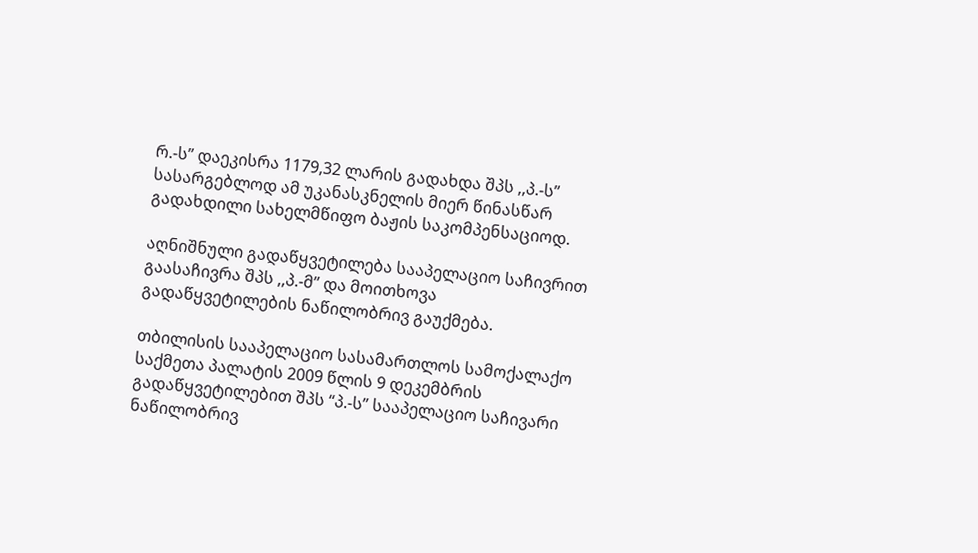რ.-ს” დაეკისრა 1179,32 ლარის გადახდა შპს ,,პ.-ს” სასარგებლოდ ამ უკანასკნელის მიერ წინასწარ გადახდილი სახელმწიფო ბაჟის საკომპენსაციოდ.

აღნიშნული გადაწყვეტილება სააპელაციო საჩივრით გაასაჩივრა შპს ,,პ.-მ’’ და მოითხოვა გადაწყვეტილების ნაწილობრივ გაუქმება.

თბილისის სააპელაციო სასამართლოს სამოქალაქო საქმეთა პალატის 2009 წლის 9 დეკემბრის გადაწყვეტილებით შპს “პ.-ს” სააპელაციო საჩივარი ნაწილობრივ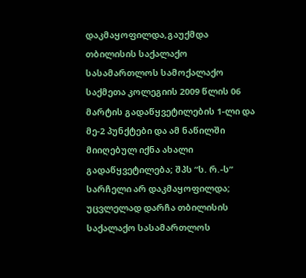დაკმაყოფილდა,გაუქმდა თბილისის საქალაქო სასამართლოს სამოქალაქო საქმეთა კოლეგიის 2009 წლის 06 მარტის გადაწყვეტილების 1-ლი და მე-2 პუნქტები და ამ ნაწილში მიიღებულ იქნა ახალი გადაწყვეტილება; შპს “ს. რ.-ს” სარჩელი არ დაკმაყოფილდა; უცვლელად დარჩა თბილისის საქალაქო სასამართლოს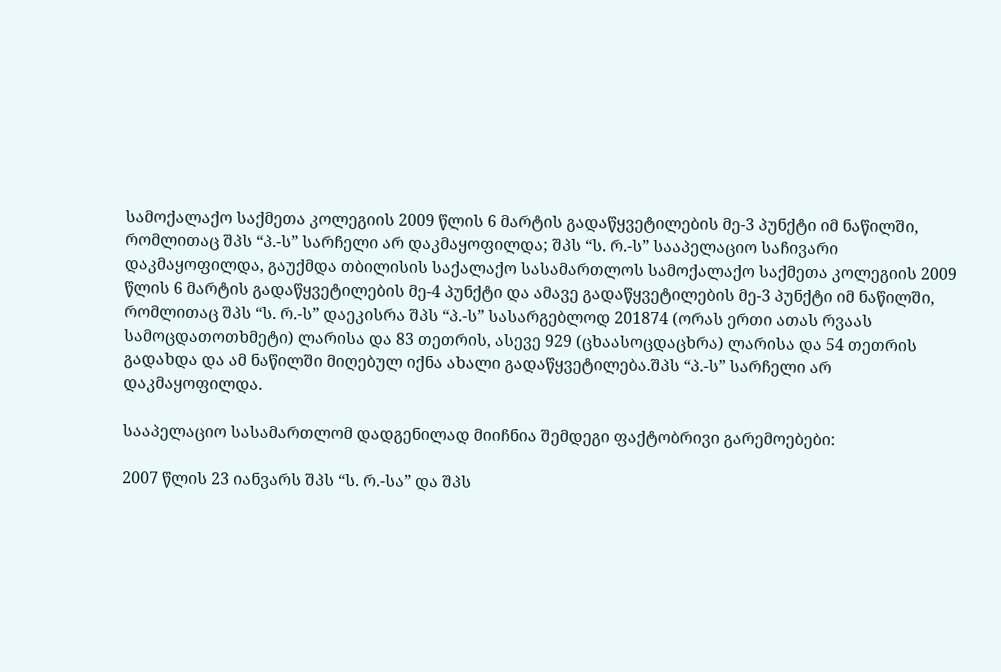სამოქალაქო საქმეთა კოლეგიის 2009 წლის 6 მარტის გადაწყვეტილების მე-3 პუნქტი იმ ნაწილში, რომლითაც შპს “პ.-ს” სარჩელი არ დაკმაყოფილდა; შპს “ს. რ.-ს” სააპელაციო საჩივარი დაკმაყოფილდა, გაუქმდა თბილისის საქალაქო სასამართლოს სამოქალაქო საქმეთა კოლეგიის 2009 წლის 6 მარტის გადაწყვეტილების მე-4 პუნქტი და ამავე გადაწყვეტილების მე-3 პუნქტი იმ ნაწილში, რომლითაც შპს “ს. რ.-ს” დაეკისრა შპს “პ.-ს” სასარგებლოდ 201874 (ორას ერთი ათას რვაას სამოცდათოთხმეტი) ლარისა და 83 თეთრის, ასევე 929 (ცხაასოცდაცხრა) ლარისა და 54 თეთრის გადახდა და ამ ნაწილში მიღებულ იქნა ახალი გადაწყვეტილება.შპს “პ.-ს” სარჩელი არ დაკმაყოფილდა.

სააპელაციო სასამართლომ დადგენილად მიიჩნია შემდეგი ფაქტობრივი გარემოებები:

2007 წლის 23 იანვარს შპს “ს. რ.-სა” და შპს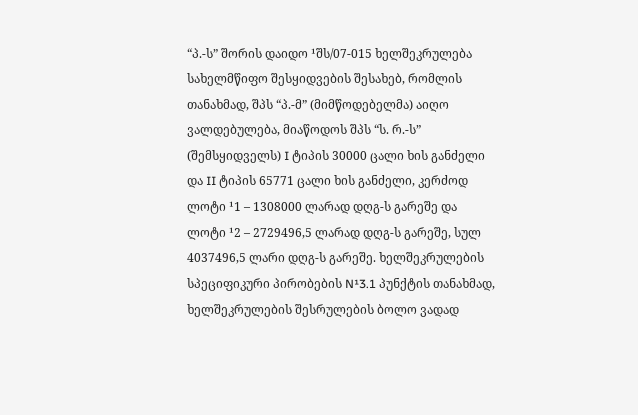“პ.-ს” შორის დაიდო ¹შს/07-015 ხელშეკრულება სახელმწიფო შესყიდვების შესახებ, რომლის თანახმად, შპს “პ.-მ” (მიმწოდებელმა) აიღო ვალდებულება, მიაწოდოს შპს “ს. რ.-ს” (შემსყიდველს) I ტიპის 30000 ცალი ხის განძელი და II ტიპის 65771 ცალი ხის განძელი, კერძოდ ლოტი ¹1 – 1308000 ლარად დღგ-ს გარეშე და ლოტი ¹2 – 2729496,5 ლარად დღგ-ს გარეშე, სულ 4037496,5 ლარი დღგ-ს გარეშე. ხელშეკრულების სპეციფიკური პირობების N¹3.1 პუნქტის თანახმად, ხელშეკრულების შესრულების ბოლო ვადად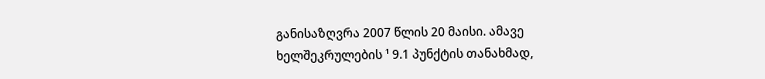განისაზღვრა 2007 წლის 20 მაისი. ამავე ხელშეკრულების ¹ 9.1 პუნქტის თანახმად,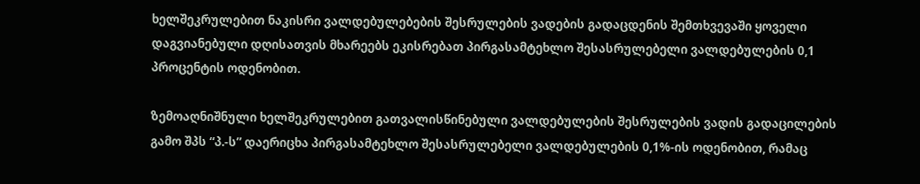ხელშეკრულებით ნაკისრი ვალდებულებების შესრულების ვადების გადაცდენის შემთხვევაში ყოველი დაგვიანებული დღისათვის მხარეებს ეკისრებათ პირგასამტეხლო შესასრულებელი ვალდებულების 0,1 პროცენტის ოდენობით.

ზემოაღნიშნული ხელშეკრულებით გათვალისწინებული ვალდებულების შესრულების ვადის გადაცილების გამო შპს “პ.-ს” დაერიცხა პირგასამტეხლო შესასრულებელი ვალდებულების 0,1%-ის ოდენობით, რამაც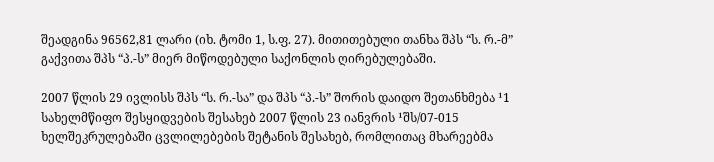შეადგინა 96562,81 ლარი (იხ. ტომი 1, ს.ფ. 27). მითითებული თანხა შპს “ს. რ.-მ” გაქვითა შპს “პ.-ს” მიერ მიწოდებული საქონლის ღირებულებაში.

2007 წლის 29 ივლისს შპს “ს. რ.-სა” და შპს “პ.-ს” შორის დაიდო შეთანხმება ¹1 სახელმწიფო შესყიდვების შესახებ 2007 წლის 23 იანვრის ¹შს/07-015 ხელშეკრულებაში ცვლილებების შეტანის შესახებ, რომლითაც მხარეებმა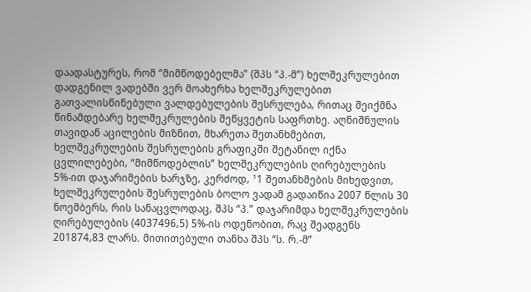დაადასტურეს, რომ “მიმწოდებელმა” (შპს “პ.-მ”) ხელშეკრულებით დადგენილ ვადებში ვერ მოახერხა ხელშეკრულებით გათვალისწინებული ვალდებულების შესრულება, რითაც შეიქმნა წინამდებარე ხელშეკრულების შეწყვეტის საფრთხე. აღნიშნულის თავიდან აცილების მიზნით, მხარეთა შეთანხმებით, ხელშეკრულების შესრულების გრაფიკში შეტანილ იქნა ცვლილებები, “მიმწოდებლის” ხელშეკრულების ღირებულების 5%-ით დაჯარიმების ხარჯზე, კერძოდ, ¹1 შეთანხმების მიხედვით, ხელშეკრულების შესრულების ბოლო ვადამ გადაიწია 2007 წლის 30 ნოემბერს, რის სანაცვლოდაც, შპს “პ.” დაჯარიმდა ხელშეკრულების ღირებულების (4037496,5) 5%-ის ოდენობით, რაც შეადგენს 201874,83 ლარს. მითითებული თანხა შპს “ს. რ.-მ”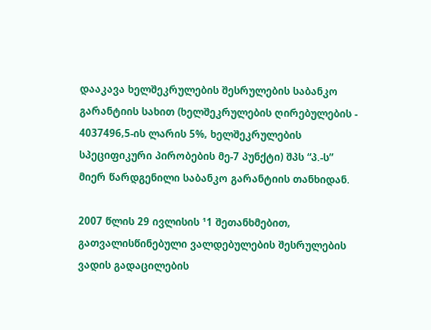დააკავა ხელშეკრულების შესრულების საბანკო გარანტიის სახით (ხელშეკრულების ღირებულების - 4037496,5-ის ლარის 5%, ხელშეკრულების სპეციფიკური პირობების მე-7 პუნქტი) შპს “პ.-ს” მიერ წარდგენილი საბანკო გარანტიის თანხიდან.

2007 წლის 29 ივლისის ¹1 შეთანხმებით, გათვალისწინებული ვალდებულების შესრულების ვადის გადაცილების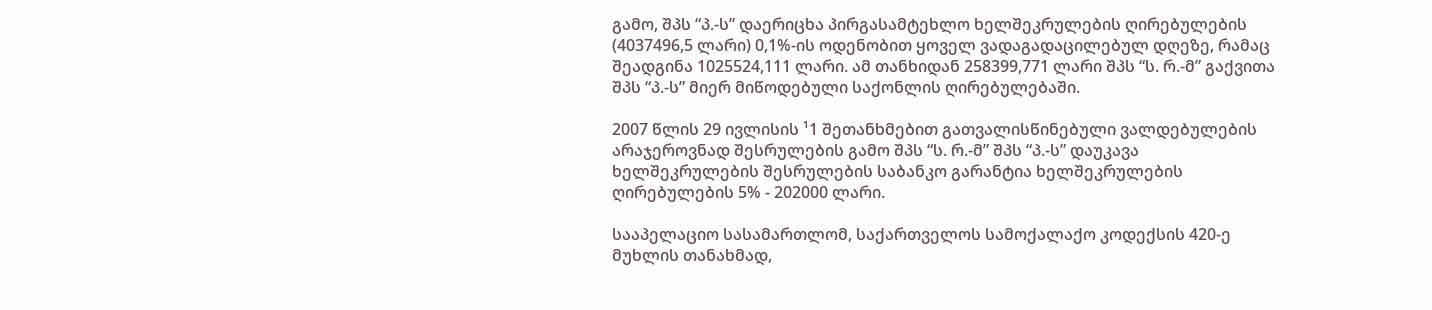გამო, შპს “პ.-ს” დაერიცხა პირგასამტეხლო ხელშეკრულების ღირებულების (4037496,5 ლარი) 0,1%-ის ოდენობით ყოველ ვადაგადაცილებულ დღეზე, რამაც შეადგინა 1025524,111 ლარი. ამ თანხიდან 258399,771 ლარი შპს “ს. რ.-მ” გაქვითა შპს “პ.-ს” მიერ მიწოდებული საქონლის ღირებულებაში.

2007 წლის 29 ივლისის ¹1 შეთანხმებით გათვალისწინებული ვალდებულების არაჯეროვნად შესრულების გამო შპს “ს. რ.-მ” შპს “პ.-ს” დაუკავა ხელშეკრულების შესრულების საბანკო გარანტია ხელშეკრულების ღირებულების 5% - 202000 ლარი.

სააპელაციო სასამართლომ, საქართველოს სამოქალაქო კოდექსის 420-ე მუხლის თანახმად,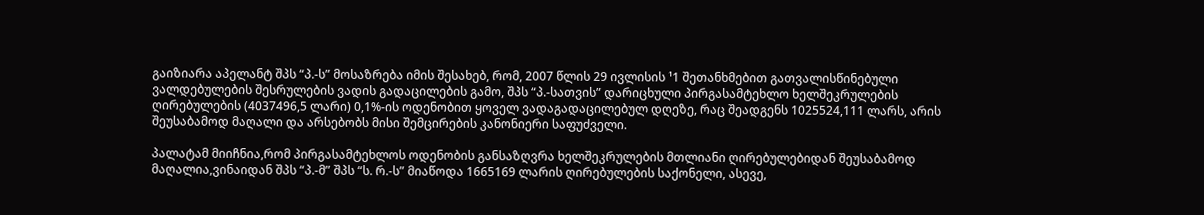გაიზიარა აპელანტ შპს “პ.-ს” მოსაზრება იმის შესახებ, რომ, 2007 წლის 29 ივლისის ¹1 შეთანხმებით გათვალისწინებული ვალდებულების შესრულების ვადის გადაცილების გამო, შპს “პ.-სათვის” დარიცხული პირგასამტეხლო ხელშეკრულების ღირებულების (4037496,5 ლარი) 0,1%-ის ოდენობით ყოველ ვადაგადაცილებულ დღეზე, რაც შეადგენს 1025524,111 ლარს, არის შეუსაბამოდ მაღალი და არსებობს მისი შემცირების კანონიერი საფუძველი.

პალატამ მიიჩნია,რომ პირგასამტეხლოს ოდენობის განსაზღვრა ხელშეკრულების მთლიანი ღირებულებიდან შეუსაბამოდ მაღალია,ვინაიდან შპს “პ.-მ” შპს “ს. რ.-ს” მიაწოდა 1665169 ლარის ღირებულების საქონელი, ასევე,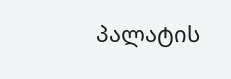პალატის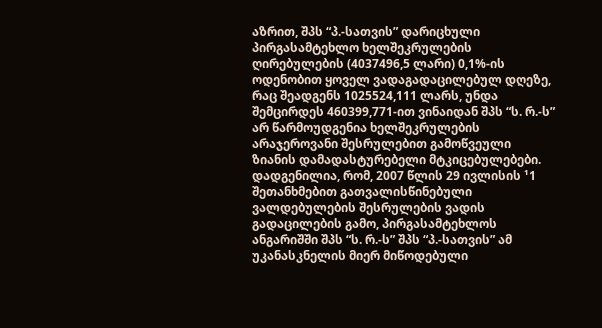აზრით, შპს “პ.-სათვის” დარიცხული პირგასამტეხლო ხელშეკრულების ღირებულების (4037496,5 ლარი) 0,1%-ის ოდენობით ყოველ ვადაგადაცილებულ დღეზე, რაც შეადგენს 1025524,111 ლარს, უნდა შემცირდეს 460399,771-ით ვინაიდან შპს “ს. რ.-ს” არ წარმოუდგენია ხელშეკრულების არაჯეროვანი შესრულებით გამოწვეული ზიანის დამადასტურებელი მტკიცებულებები. დადგენილია, რომ, 2007 წლის 29 ივლისის ¹1 შეთანხმებით გათვალისწინებული ვალდებულების შესრულების ვადის გადაცილების გამო, პირგასამტეხლოს ანგარიშში შპს “ს. რ.-ს” შპს “პ.-სათვის” ამ უკანასკნელის მიერ მიწოდებული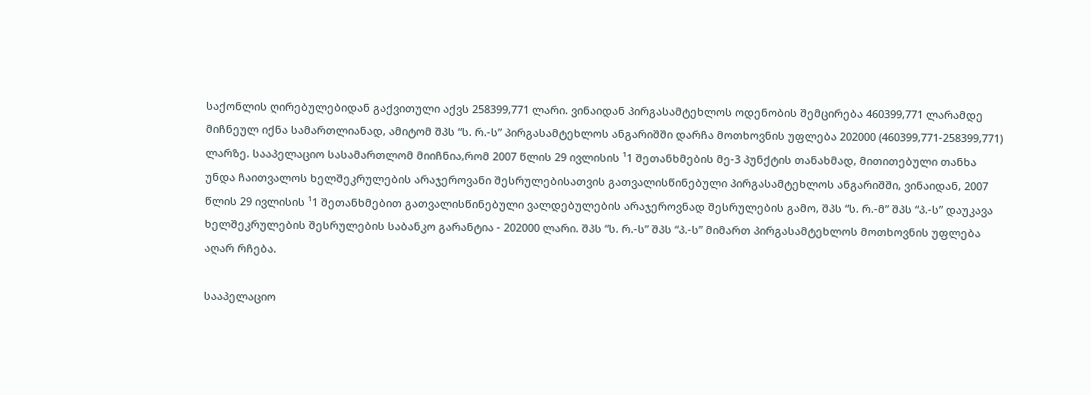საქონლის ღირებულებიდან გაქვითული აქვს 258399,771 ლარი. ვინაიდან პირგასამტეხლოს ოდენობის შემცირება 460399,771 ლარამდე მიჩნეულ იქნა სამართლიანად, ამიტომ შპს “ს. რ.-ს” პირგასამტეხლოს ანგარიშში დარჩა მოთხოვნის უფლება 202000 (460399,771-258399,771) ლარზე. სააპელაციო სასამართლომ მიიჩნია,რომ 2007 წლის 29 ივლისის ¹1 შეთანხმების მე-3 პუნქტის თანახმად, მითითებული თანხა უნდა ჩაითვალოს ხელშეკრულების არაჯეროვანი შესრულებისათვის გათვალისწინებული პირგასამტეხლოს ანგარიშში, ვინაიდან, 2007 წლის 29 ივლისის ¹1 შეთანხმებით გათვალისწინებული ვალდებულების არაჯეროვნად შესრულების გამო, შპს “ს. რ.-მ” შპს “პ.-ს” დაუკავა ხელშეკრულების შესრულების საბანკო გარანტია - 202000 ლარი. შპს “ს. რ.-ს” შპს “პ.-ს” მიმართ პირგასამტეხლოს მოთხოვნის უფლება აღარ რჩება.

სააპელაციო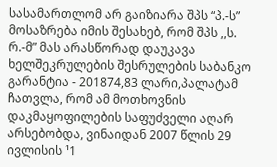სასამართლომ არ გაიზიარა შპს “პ.-ს” მოსაზრება იმის შესახებ, რომ შპს ,,ს. რ.-მ” მას არასწორად დაუკავა ხელშეკრულების შესრულების საბანკო გარანტია - 201874,83 ლარი,პალატამ ჩათვლა, რომ ამ მოთხოვნის დაკმაყოფილების საფუძველი აღარ არსებობდა, ვინაიდან 2007 წლის 29 ივლისის ¹1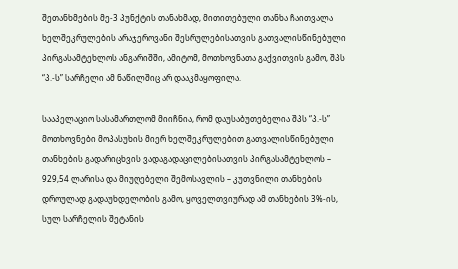შეთანხმების მე-3 პუნქტის თანახმად, მითითებული თანხა ჩაითვალა ხელშეკრულების არაჯეროვანი შესრულებისათვის გათვალისწინებული პირგასამტეხლოს ანგარიშში, ამიტომ, მოთხოვნათა გაქვითვის გამო, შპს “პ.-ს” სარჩელი ამ ნაწილშიც არ დააკმაყოფილა.

სააპელაციო სასამართლომ მიიჩნია, რომ დაუსაბუთებელია შპს “პ.-ს” მოთხოვნები მოპასუხის მიერ ხელშეკრულებით გათვალისწინებული თანხების გადარიცხვის ვადაგადაცილებისათვის პირგასამტეხლოს – 929,54 ლარისა და მიუღებელი შემოსავლის – კუთვნილი თანხების დროულად გადაუხდელობის გამო, ყოველთვიურად ამ თანხების 3%-ის, სულ სარჩელის შეტანის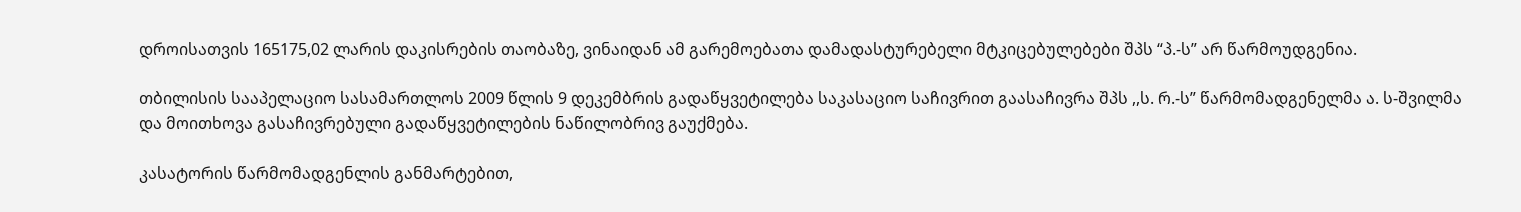დროისათვის 165175,02 ლარის დაკისრების თაობაზე, ვინაიდან ამ გარემოებათა დამადასტურებელი მტკიცებულებები შპს “პ.-ს” არ წარმოუდგენია.

თბილისის სააპელაციო სასამართლოს 2009 წლის 9 დეკემბრის გადაწყვეტილება საკასაციო საჩივრით გაასაჩივრა შპს ,,ს. რ.-ს” წარმომადგენელმა ა. ს-შვილმა და მოითხოვა გასაჩივრებული გადაწყვეტილების ნაწილობრივ გაუქმება.

კასატორის წარმომადგენლის განმარტებით,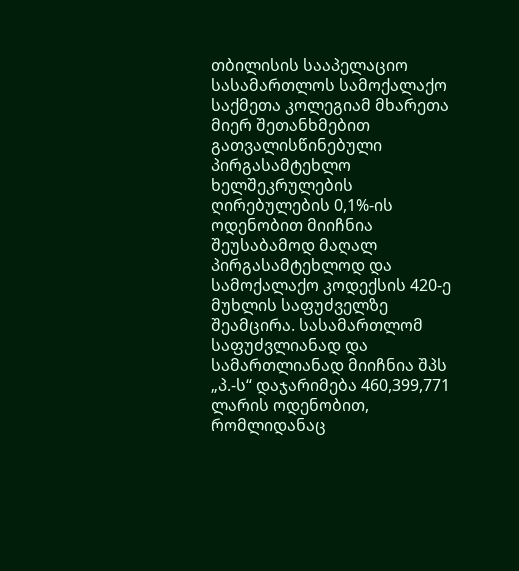თბილისის სააპელაციო სასამართლოს სამოქალაქო საქმეთა კოლეგიამ მხარეთა მიერ შეთანხმებით გათვალისწინებული პირგასამტეხლო ხელშეკრულების ღირებულების 0,1%-ის ოდენობით მიიჩნია შეუსაბამოდ მაღალ პირგასამტეხლოდ და სამოქალაქო კოდექსის 420-ე მუხლის საფუძველზე შეამცირა. სასამართლომ საფუძვლიანად და სამართლიანად მიიჩნია შპს „პ.-ს“ დაჯარიმება 460,399,771 ლარის ოდენობით, რომლიდანაც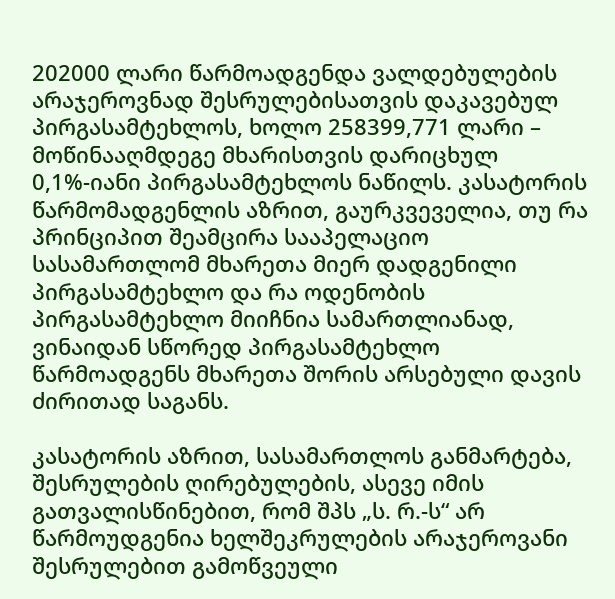202000 ლარი წარმოადგენდა ვალდებულების არაჯეროვნად შესრულებისათვის დაკავებულ პირგასამტეხლოს, ხოლო 258399,771 ლარი – მოწინააღმდეგე მხარისთვის დარიცხულ 0,1%-იანი პირგასამტეხლოს ნაწილს. კასატორის წარმომადგენლის აზრით, გაურკვეველია, თუ რა პრინციპით შეამცირა სააპელაციო სასამართლომ მხარეთა მიერ დადგენილი პირგასამტეხლო და რა ოდენობის პირგასამტეხლო მიიჩნია სამართლიანად, ვინაიდან სწორედ პირგასამტეხლო წარმოადგენს მხარეთა შორის არსებული დავის ძირითად საგანს.

კასატორის აზრით, სასამართლოს განმარტება, შესრულების ღირებულების, ასევე იმის გათვალისწინებით, რომ შპს „ს. რ.-ს“ არ წარმოუდგენია ხელშეკრულების არაჯეროვანი შესრულებით გამოწვეული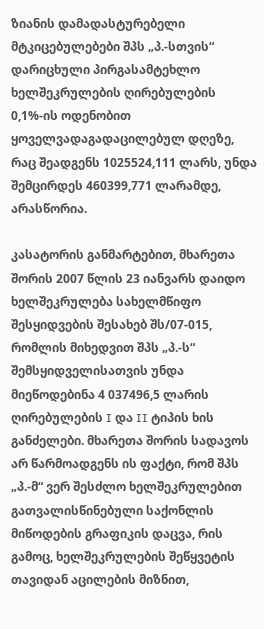ზიანის დამადასტურებელი მტკიცებულებები შპს „პ.-სთვის“ დარიცხული პირგასამტეხლო ხელშეკრულების ღირებულების 0,1%-ის ოდენობით ყოველვადაგადაცილებულ დღეზე, რაც შეადგენს 1025524,111 ლარს, უნდა შემცირდეს 460399,771 ლარამდე, არასწორია.

კასატორის განმარტებით, მხარეთა შორის 2007 წლის 23 იანვარს დაიდო ხელშეკრულება სახელმწიფო შესყიდვების შესახებ შს/07-015, რომლის მიხედვით შპს „პ.-ს“ შემსყიდველისათვის უნდა მიეწოდებინა 4 037496,5 ლარის ღირებულების I და II ტიპის ხის განძელები. მხარეთა შორის სადავოს არ წარმოადგენს ის ფაქტი, რომ შპს „პ.-მ“ ვერ შესძლო ხელშეკრულებით გათვალისწინებული საქონლის მიწოდების გრაფიკის დაცვა, რის გამოც, ხელშეკრულების შეწყვეტის თავიდან აცილების მიზნით,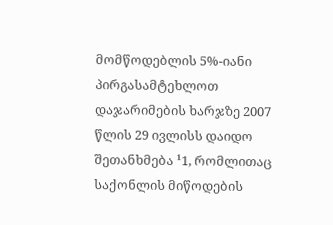მომწოდებლის 5%-იანი პირგასამტეხლოთ დაჯარიმების ხარჯზე 2007 წლის 29 ივლისს დაიდო შეთანხმება ¹1, რომლითაც საქონლის მიწოდების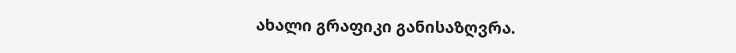ახალი გრაფიკი განისაზღვრა.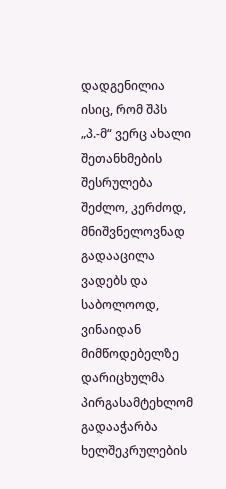დადგენილია ისიც, რომ შპს „პ.-მ“ ვერც ახალი შეთანხმების შესრულება შეძლო, კერძოდ, მნიშვნელოვნად გადააცილა ვადებს და საბოლოოდ, ვინაიდან მიმწოდებელზე დარიცხულმა პირგასამტეხლომ გადააჭარბა ხელშეკრულების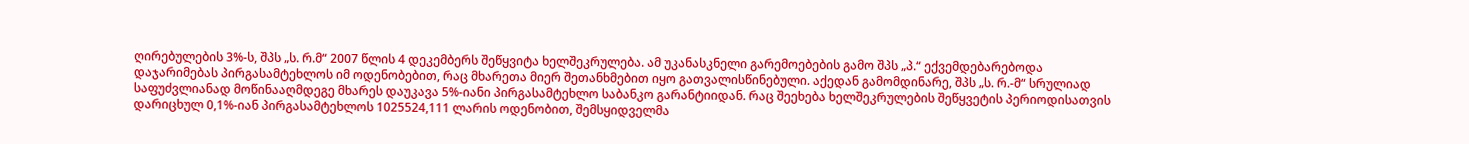ღირებულების 3%-ს, შპს „ს. რ.მ“ 2007 წლის 4 დეკემბერს შეწყვიტა ხელშეკრულება. ამ უკანასკნელი გარემოებების გამო შპს „პ.“ ექვემდებარებოდა დაჯარიმებას პირგასამტეხლოს იმ ოდენობებით, რაც მხარეთა მიერ შეთანხმებით იყო გათვალისწინებული. აქედან გამომდინარე, შპს „ს. რ.-მ“ სრულიად საფუძვლიანად მოწინააღმდეგე მხარეს დაუკავა 5%-იანი პირგასამტეხლო საბანკო გარანტიიდან. რაც შეეხება ხელშეკრულების შეწყვეტის პერიოდისათვის დარიცხულ 0,1%-იან პირგასამტეხლოს 1025524,111 ლარის ოდენობით, შემსყიდველმა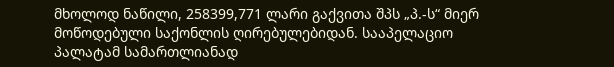მხოლოდ ნაწილი, 258399,771 ლარი გაქვითა შპს „პ.-ს“ მიერ მოწოდებული საქონლის ღირებულებიდან. სააპელაციო პალატამ სამართლიანად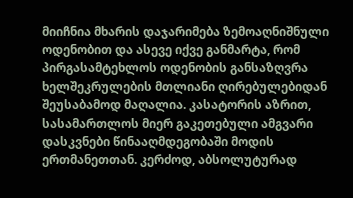მიიჩნია მხარის დაჯარიმება ზემოაღნიშნული ოდენობით და ასევე იქვე განმარტა, რომ პირგასამტეხლოს ოდენობის განსაზღვრა ხელშეკრულების მთლიანი ღირებულებიდან შეუსაბამოდ მაღალია. კასატორის აზრით, სასამართლოს მიერ გაკეთებული ამგვარი დასკვნები წინააღმდეგობაში მოდის ერთმანეთთან. კერძოდ, აბსოლუტურად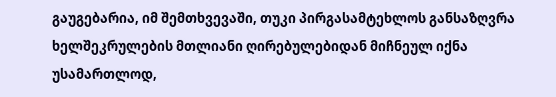გაუგებარია, იმ შემთხვევაში, თუკი პირგასამტეხლოს განსაზღვრა ხელშეკრულების მთლიანი ღირებულებიდან მიჩნეულ იქნა უსამართლოდ,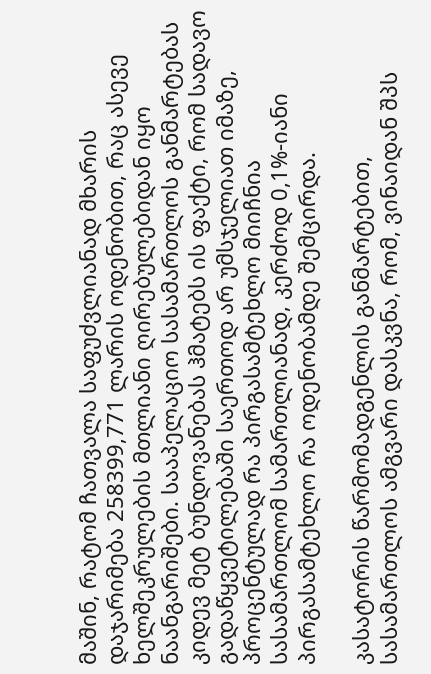მაშინ, რატომ ჩათვალა საფუძვლიანად მხარის დაჯარიმება 258399,771 ლარის ოდენობით, რაც ასევე ხელშეკრულების მთლიანი ღირებულებიდან იყო ნაანგარიშები. სააპელაციო სასამართლოს განმარტებას კიდევ მეტ ბუნდოვანებას ჰმატებს ის ფაქტი, რომ სადავო გადაწყვეტილებაში საერთოდ არ უმსჯელიათ იმაზე, პროცენტულად რა პირგასამტეხლო მიიჩნია სასამართლომ სამართლიანად, კერძოდ 0,1%-იანი პირგასამტეხლო რა ოდენობამდე შემცირდა.

კასატორის წარმომადგენლის განმარტებით, სასამართლოს ამგვარი დასკვნა, რომ, ვინაიდან შპს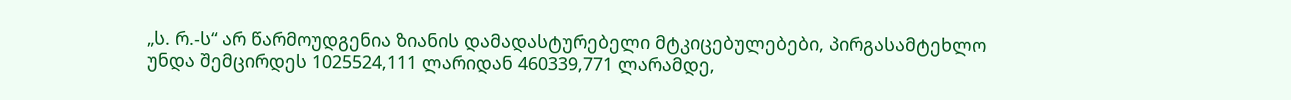„ს. რ.-ს“ არ წარმოუდგენია ზიანის დამადასტურებელი მტკიცებულებები, პირგასამტეხლო უნდა შემცირდეს 1025524,111 ლარიდან 460339,771 ლარამდე,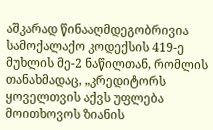აშკარად წინააღმდეგობრივია სამოქალაქო კოდექსის 419-ე მუხლის მე-2 ნაწილთან, რომლის თანახმადაც, „კრედიტორს ყოველთვის აქვს უფლება მოითხოვოს ზიანის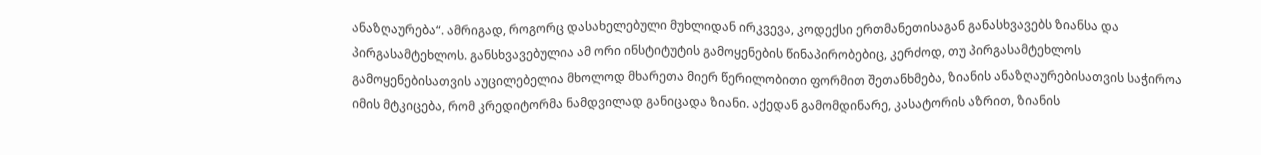ანაზღაურება“. ამრიგად, როგორც დასახელებული მუხლიდან ირკვევა, კოდექსი ერთმანეთისაგან განასხვავებს ზიანსა და პირგასამტეხლოს. განსხვავებულია ამ ორი ინსტიტუტის გამოყენების წინაპირობებიც, კერძოდ, თუ პირგასამტეხლოს გამოყენებისათვის აუცილებელია მხოლოდ მხარეთა მიერ წერილობითი ფორმით შეთანხმება, ზიანის ანაზღაურებისათვის საჭიროა იმის მტკიცება, რომ კრედიტორმა ნამდვილად განიცადა ზიანი. აქედან გამომდინარე, კასატორის აზრით, ზიანის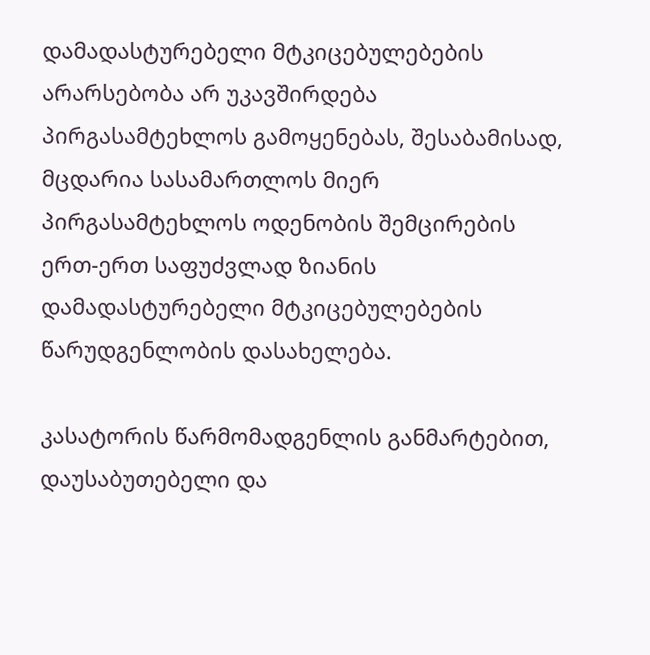დამადასტურებელი მტკიცებულებების არარსებობა არ უკავშირდება პირგასამტეხლოს გამოყენებას, შესაბამისად, მცდარია სასამართლოს მიერ პირგასამტეხლოს ოდენობის შემცირების ერთ-ერთ საფუძვლად ზიანის დამადასტურებელი მტკიცებულებების წარუდგენლობის დასახელება.

კასატორის წარმომადგენლის განმარტებით, დაუსაბუთებელი და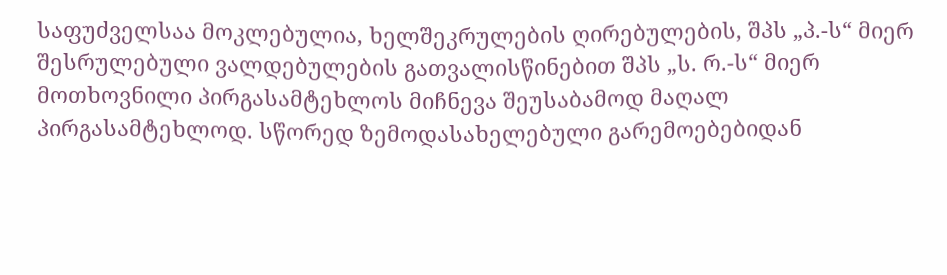საფუძველსაა მოკლებულია, ხელშეკრულების ღირებულების, შპს „პ.-ს“ მიერ შესრულებული ვალდებულების გათვალისწინებით შპს „ს. რ.-ს“ მიერ მოთხოვნილი პირგასამტეხლოს მიჩნევა შეუსაბამოდ მაღალ პირგასამტეხლოდ. სწორედ ზემოდასახელებული გარემოებებიდან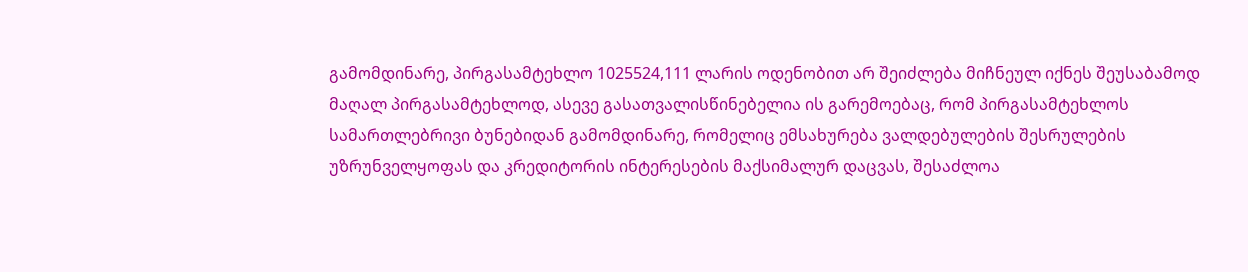გამომდინარე, პირგასამტეხლო 1025524,111 ლარის ოდენობით არ შეიძლება მიჩნეულ იქნეს შეუსაბამოდ მაღალ პირგასამტეხლოდ, ასევე გასათვალისწინებელია ის გარემოებაც, რომ პირგასამტეხლოს სამართლებრივი ბუნებიდან გამომდინარე, რომელიც ემსახურება ვალდებულების შესრულების უზრუნველყოფას და კრედიტორის ინტერესების მაქსიმალურ დაცვას, შესაძლოა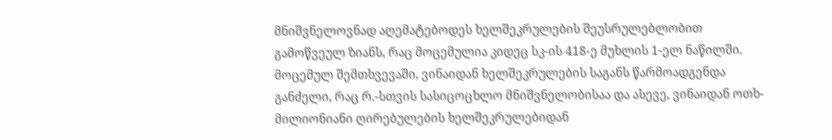მნიშვნელოვნად აღემატებოდეს ხელშეკრულების შეუსრულებლობით გამოწვეულ ზიანს, რაც მოცემულია კიდეც სკ-ის 418-ე მუხლის 1-ელ ნაწილში. მოცემულ შემთხვევაში, ვინაიდან ხელშეკრულების საგანს წარმოადგენდა განძელი, რაც რ.-სთვის სასიცოცხლო მნიშვნელობისაა და ასევე, ვინაიდან ოთხ- მილიონიანი ღირებულების ხელშეკრულებიდან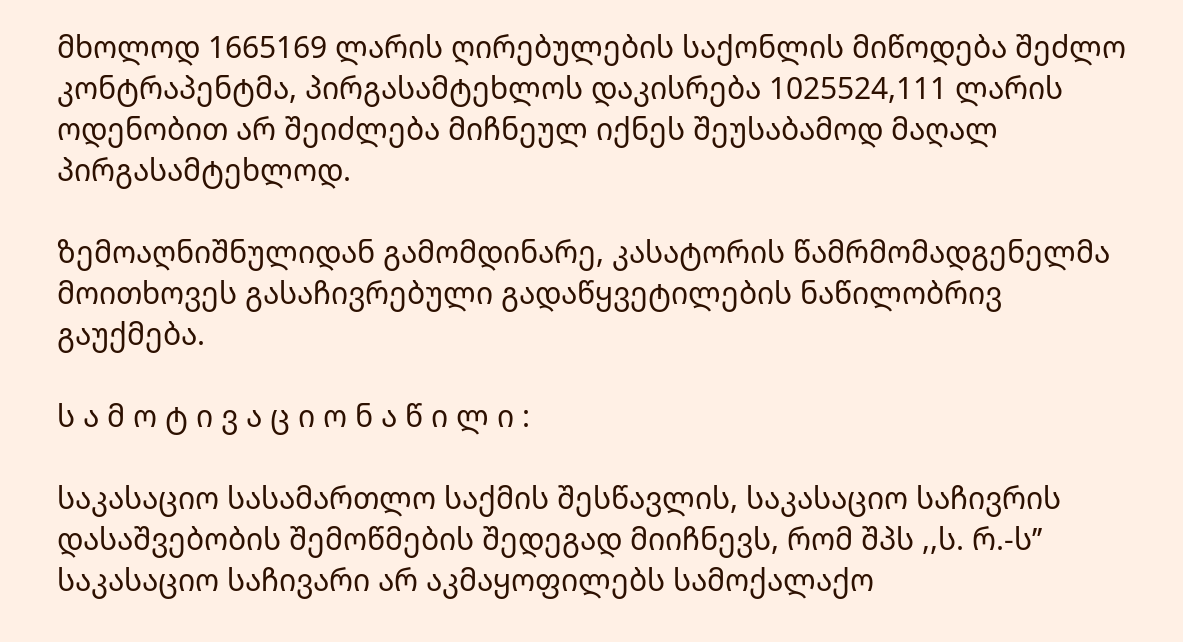მხოლოდ 1665169 ლარის ღირებულების საქონლის მიწოდება შეძლო კონტრაპენტმა, პირგასამტეხლოს დაკისრება 1025524,111 ლარის ოდენობით არ შეიძლება მიჩნეულ იქნეს შეუსაბამოდ მაღალ პირგასამტეხლოდ.

ზემოაღნიშნულიდან გამომდინარე, კასატორის წამრმომადგენელმა მოითხოვეს გასაჩივრებული გადაწყვეტილების ნაწილობრივ გაუქმება.

ს ა მ ო ტ ი ვ ა ც ი ო ნ ა წ ი ლ ი :

საკასაციო სასამართლო საქმის შესწავლის, საკასაციო საჩივრის დასაშვებობის შემოწმების შედეგად მიიჩნევს, რომ შპს ,,ს. რ.-ს’’ საკასაციო საჩივარი არ აკმაყოფილებს სამოქალაქო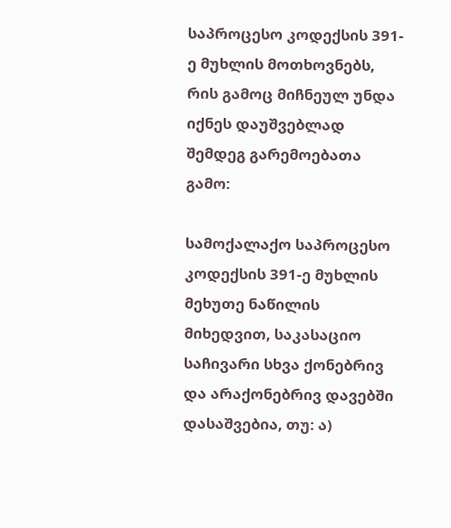საპროცესო კოდექსის 391-ე მუხლის მოთხოვნებს, რის გამოც მიჩნეულ უნდა იქნეს დაუშვებლად შემდეგ გარემოებათა გამო:

სამოქალაქო საპროცესო კოდექსის 391-ე მუხლის მეხუთე ნაწილის მიხედვით, საკასაციო საჩივარი სხვა ქონებრივ და არაქონებრივ დავებში დასაშვებია, თუ: ა)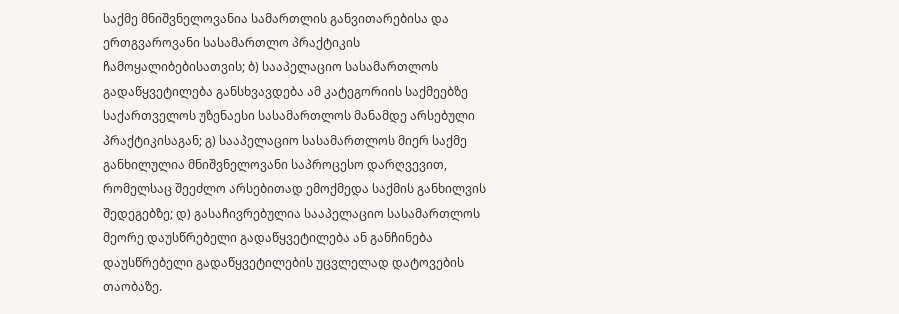საქმე მნიშვნელოვანია სამართლის განვითარებისა და ერთგვაროვანი სასამართლო პრაქტიკის ჩამოყალიბებისათვის; ბ) სააპელაციო სასამართლოს გადაწყვეტილება განსხვავდება ამ კატეგორიის საქმეებზე საქართველოს უზენაესი სასამართლოს მანამდე არსებული პრაქტიკისაგან; გ) სააპელაციო სასამართლოს მიერ საქმე განხილულია მნიშვნელოვანი საპროცესო დარღვევით, რომელსაც შეეძლო არსებითად ემოქმედა საქმის განხილვის შედეგებზე; დ) გასაჩივრებულია სააპელაციო სასამართლოს მეორე დაუსწრებელი გადაწყვეტილება ან განჩინება დაუსწრებელი გადაწყვეტილების უცვლელად დატოვების თაობაზე.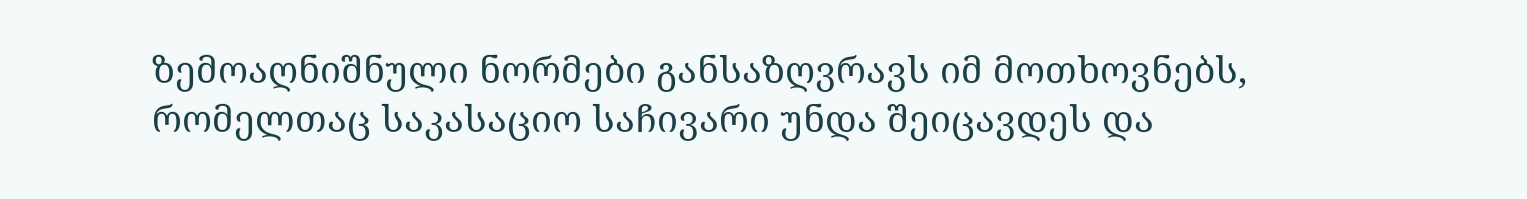ზემოაღნიშნული ნორმები განსაზღვრავს იმ მოთხოვნებს, რომელთაც საკასაციო საჩივარი უნდა შეიცავდეს და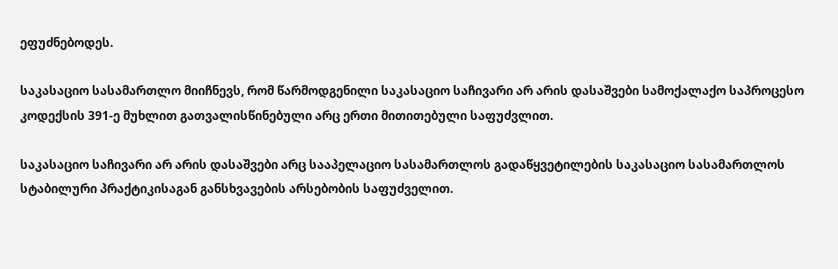ეფუძნებოდეს.

საკასაციო სასამართლო მიიჩნევს, რომ წარმოდგენილი საკასაციო საჩივარი არ არის დასაშვები სამოქალაქო საპროცესო კოდექსის 391-ე მუხლით გათვალისწინებული არც ერთი მითითებული საფუძვლით.

საკასაციო საჩივარი არ არის დასაშვები არც სააპელაციო სასამართლოს გადაწყვეტილების საკასაციო სასამართლოს სტაბილური პრაქტიკისაგან განსხვავების არსებობის საფუძველით.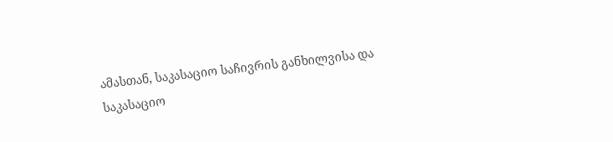ამასთან, საკასაციო საჩივრის განხილვისა და საკასაციო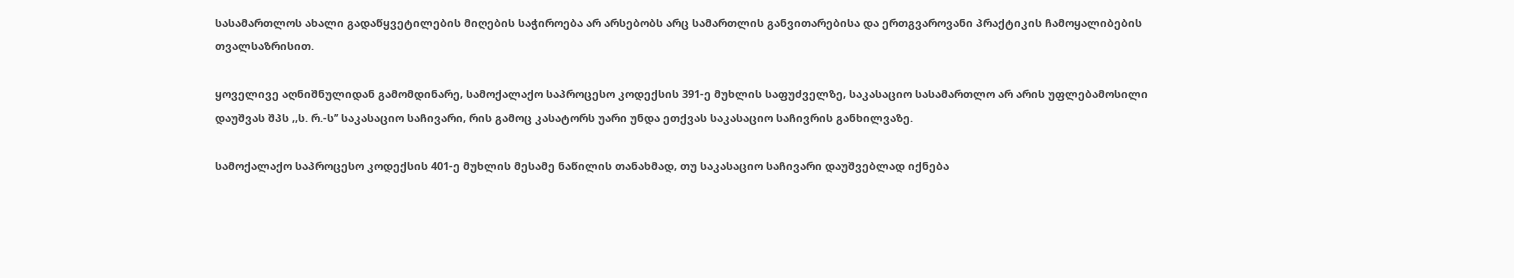სასამართლოს ახალი გადაწყვეტილების მიღების საჭიროება არ არსებობს არც სამართლის განვითარებისა და ერთგვაროვანი პრაქტიკის ჩამოყალიბების თვალსაზრისით.

ყოველივე აღნიშნულიდან გამომდინარე, სამოქალაქო საპროცესო კოდექსის 391-ე მუხლის საფუძველზე, საკასაციო სასამართლო არ არის უფლებამოსილი დაუშვას შპს ,,ს. რ.-ს’’ საკასაციო საჩივარი, რის გამოც კასატორს უარი უნდა ეთქვას საკასაციო საჩივრის განხილვაზე.

სამოქალაქო საპროცესო კოდექსის 401-ე მუხლის მესამე ნაწილის თანახმად, თუ საკასაციო საჩივარი დაუშვებლად იქნება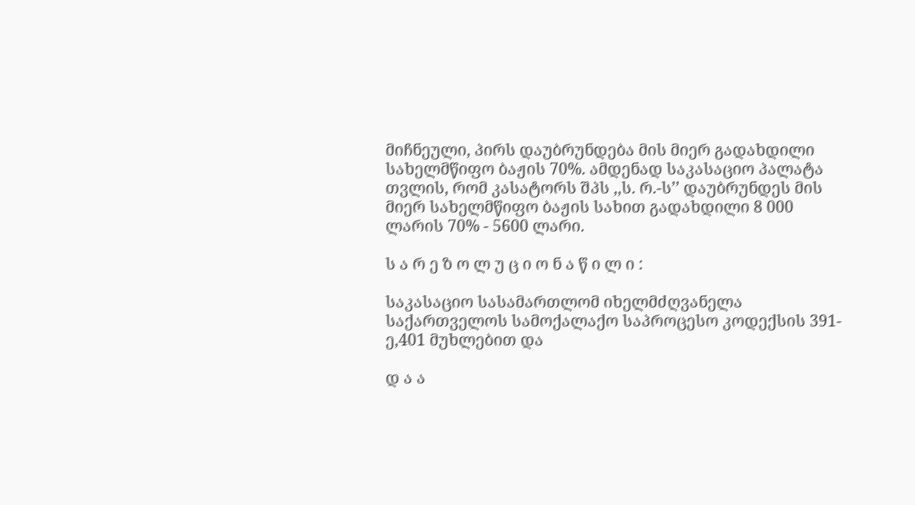მიჩნეული, პირს დაუბრუნდება მის მიერ გადახდილი სახელმწიფო ბაჟის 70%. ამდენად საკასაციო პალატა თვლის, რომ კასატორს შპს ,,ს. რ.-ს’’ დაუბრუნდეს მის მიერ სახელმწიფო ბაჟის სახით გადახდილი 8 000 ლარის 70% - 5600 ლარი.

ს ა რ ე ზ ო ლ უ ც ი ო ნ ა წ ი ლ ი :

საკასაციო სასამართლომ იხელმძღვანელა საქართველოს სამოქალაქო საპროცესო კოდექსის 391-ე,401 მუხლებით და

დ ა ა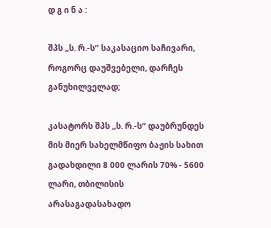დ გ ი ნ ა :

შპს ,,ს. რ.-ს’’ საკასაციო საჩივარი, როგორც დაუშვებელი, დარჩეს განუხილველად;

კასატორს შპს ,,ს. რ.-ს’’ დაუბრუნდეს მის მიერ სახელმწიფო ბაჟის სახით გადახდილი 8 000 ლარის 70% - 5600 ლარი, თბილისის არასაგადასახადო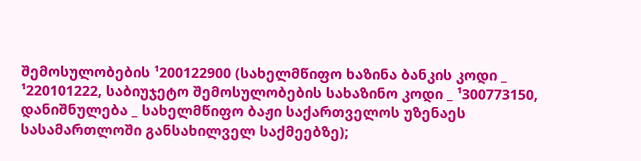შემოსულობების ¹200122900 (სახელმწიფო ხაზინა ბანკის კოდი _ ¹220101222, საბიუჯეტო შემოსულობების სახაზინო კოდი _ ¹300773150, დანიშნულება _ სახელმწიფო ბაჟი საქართველოს უზენაეს სასამართლოში განსახილველ საქმეებზე);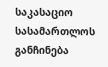საკასაციო სასამართლოს განჩინება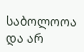საბოლოოა და არ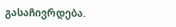გასაჩივრდება.